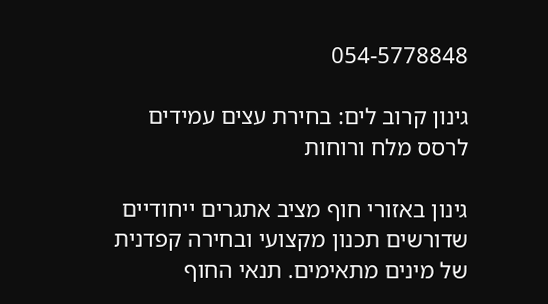054-5778848

גינון קרוב לים: בחירת עצים עמידים לרסס מלח ורוחות

גינון באזורי חוף מציב אתגרים ייחודיים שדורשים תכנון מקצועי ובחירה קפדנית של מינים מתאימים. תנאי החוף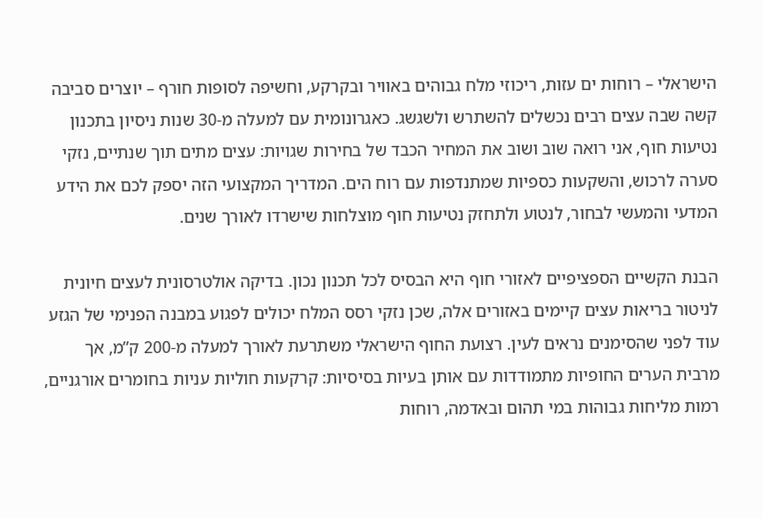הישראלי – רוחות ים עזות, ריכוזי מלח גבוהים באוויר ובקרקע, וחשיפה לסופות חורף – יוצרים סביבה קשה שבה עצים רבים נכשלים להשתרש ולשגשג. כאגרונומית עם למעלה מ-30 שנות ניסיון בתכנון נטיעות חוף, אני רואה שוב ושוב את המחיר הכבד של בחירות שגויות: עצים מתים תוך שנתיים, נזקי סערה לרכוש, והשקעות כספיות שמתנדפות עם רוח הים. המדריך המקצועי הזה יספק לכם את הידע המדעי והמעשי לבחור, לנטוע ולתחזק נטיעות חוף מוצלחות שישרדו לאורך שנים.

הבנת הקשיים הספציפיים לאזורי חוף היא הבסיס לכל תכנון נכון. בדיקה אולטרסונית לעצים חיונית לניטור בריאות עצים קיימים באזורים אלה, שכן נזקי רסס המלח יכולים לפגוע במבנה הפנימי של הגזע עוד לפני שהסימנים נראים לעין. רצועת החוף הישראלי משתרעת לאורך למעלה מ-200 ק”מ, אך מרבית הערים החופיות מתמודדות עם אותן בעיות בסיסיות: קרקעות חוליות עניות בחומרים אורגניים, רמות מליחות גבוהות במי תהום ובאדמה, רוחות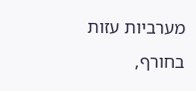מערביות עזות בחורף,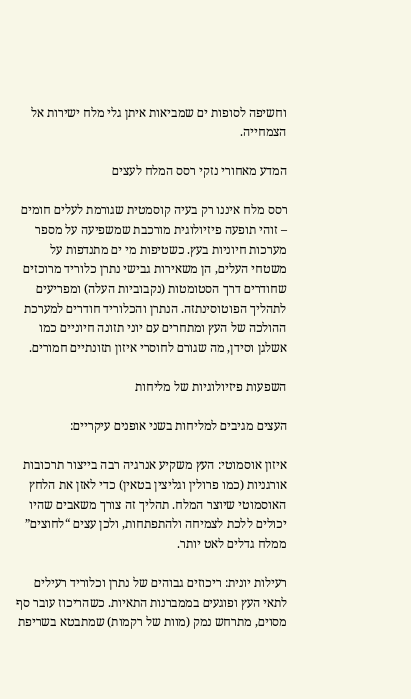וחשיפה לסופות ים שמביאות איתן גלי מלח ישירות אל הצמחייה.

המדע מאחורי נזקי רסס המלח לעצים

רסס מלח איננו רק בעיה קוסמטית שגורמת לעלים חומים – זוהי תופעה פיזיולוגית מורכבת שמשפיעה על מספר מערכות חיוניות בעץ. כשטיפות מי ים מתנדפות על משטחי העלים, הן משאירות גבישי נתרן כלוריד מרוכזים שחודרים דרך הסטומטות (נקבוביות העלה) ומפריעים לתהליך הפוטוסינתזה. הנתרן והכלוריד חודרים למערכת ההולכה של העץ ומתחרים עם יוני תזונה חיוניים כמו אשלגן וסידן, מה שגורם לחוסרי איזון תזונתיים חמורים.

השפעות פיזיולוגיות של מליחות

העצים מגיבים למליחות בשני אופנים עיקריים:

איזון אוסמוטי: העץ משקיע אנרגיה רבה בייצור תרכובות אורגניות (כמו פרולין וגליצין בטאין) כדי לאזן את הלחץ האוסמוטי שיוצר המלח. תהליך זה צורך משאבים שהיו יכולים ללכת לצמיחה ולהתפתחות, ולכן עצים “לחוצים” ממלח גדלים לאט יותר.

רעילות יונית: ריכוזים גבוהים של נתרן וכלוריד רעילים לתאי העץ ופוגעים בממברנות התאיות. כשהריכוז עובר סף מסוים, מתרחש נמק (מוות של רקמות) שמתבטא בשריפת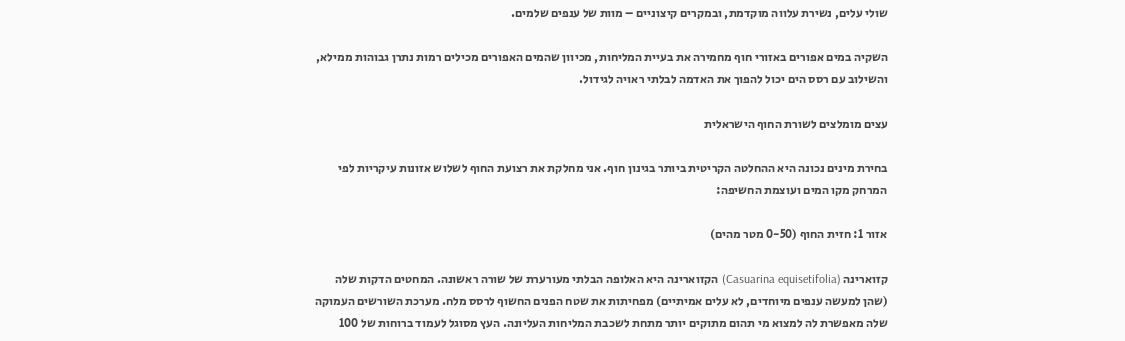שולי עלים, נשירת עלווה מוקדמת, ובמקרים קיצוניים – מוות של ענפים שלמים.

השקיה במים אפורים באזורי חוף מחמירה את בעיית המליחות, מכיוון שהמים האפורים מכילים רמות נתרן גבוהות ממילא, והשילוב עם רסס הים יכול להפוך את האדמה לבלתי ראויה לגידול.

עצים מומלצים לשורת החוף הישראלית

בחירת מינים נכונה היא ההחלטה הקריטית ביותר בגינון חוף. אני מחלקת את רצועת החוף לשלוש אזונות עיקריות לפי המרחק מקו המים ועוצמת החשיפה:

אזור 1: חזית החוף (0-50 מטר מהים)

קזוארינה (Casuarina equisetifolia) הקזוארינה היא האלופה הבלתי מעורערת של שורה ראשונה. המחטים הדקות שלה (שהן למעשה ענפים מיוחדים, לא עלים אמיתיים) מפחיתות את שטח הפנים החשוף לרסס מלח. מערכת השורשים העמוקה שלה מאפשרת לה למצוא מי תהום מתוקים יותר מתחת לשכבת המליחות העליונה. העץ מסוגל לעמוד ברוחות של 100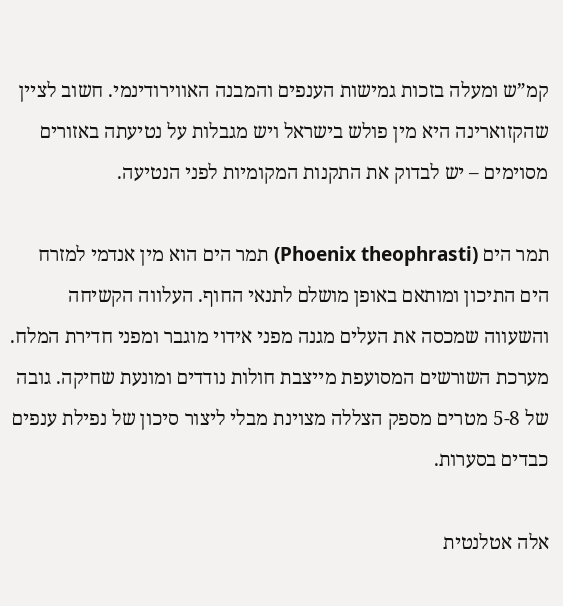קמ”ש ומעלה בזכות גמישות הענפים והמבנה האווירודינמי. חשוב לציין שהקזוארינה היא מין פולש בישראל ויש מגבלות על נטיעתה באזורים מסוימים – יש לבדוק את התקנות המקומיות לפני הנטיעה.

תמר הים (Phoenix theophrasti) תמר הים הוא מין אנדמי למזרח הים התיכון ומותאם באופן מושלם לתנאי החוף. העלווה הקשיחה והשעווה שמכסה את העלים מגנה מפני אידוי מוגבר ומפני חדירת המלח. מערכת השורשים המסועפת מייצבת חולות נודדים ומונעת שחיקה. גובה של 5-8 מטרים מספק הצללה מצוינת מבלי ליצור סיכון של נפילת ענפים כבדים בסערות.

אלה אטלנטית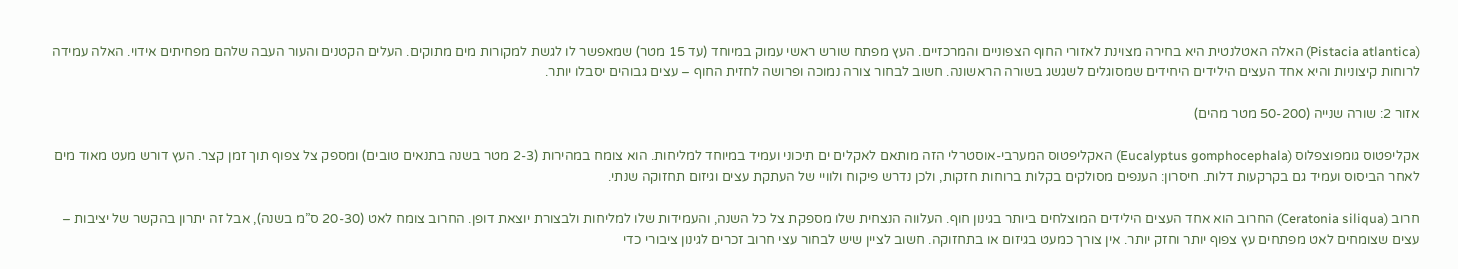(Pistacia atlantica) האלה האטלנטית היא בחירה מצוינת לאזורי החוף הצפוניים והמרכזיים. העץ מפתח שורש ראשי עמוק במיוחד (עד 15 מטר) שמאפשר לו לגשת למקורות מים מתוקים. העלים הקטנים והעור העבה שלהם מפחיתים אידוי. האלה עמידה לרוחות קיצוניות והיא אחד העצים הילידים היחידים שמסוגלים לשגשג בשורה הראשונה. חשוב לבחור צורה נמוכה ופרושה לחזית החוף – עצים גבוהים יסבלו יותר.

אזור 2: שורה שנייה (50-200 מטר מהים)

אקליפטוס גומפוצפלוס (Eucalyptus gomphocephala) האקליפטוס המערבי-אוסטרלי הזה מותאם לאקלים ים תיכוני ועמיד במיוחד למליחות. הוא צומח במהירות (2-3 מטר בשנה בתנאים טובים) ומספק צל צפוף תוך זמן קצר. העץ דורש מעט מאוד מים לאחר הביסוס ועמיד גם בקרקעות דלות. חיסרון: הענפים מסולקים בקלות ברוחות חזקות, ולכן נדרש פיקוח ולוויי של העתקת עצים וגיזום תחזוקה שנתי.

חרוב (Ceratonia siliqua) החרוב הוא אחד העצים הילידים המוצלחים ביותר בגינון חוף. העלווה הנצחית שלו מספקת צל כל השנה, והעמידות שלו למליחות ולבצורת יוצאת דופן. החרוב צומח לאט (20-30 ס”מ בשנה), אבל זה יתרון בהקשר של יציבות – עצים שצומחים לאט מפתחים עץ צפוף יותר וחזק יותר. אין צורך כמעט בגיזום או בתחזוקה. חשוב לציין שיש לבחור עצי חרוב זכרים לגינון ציבורי כדי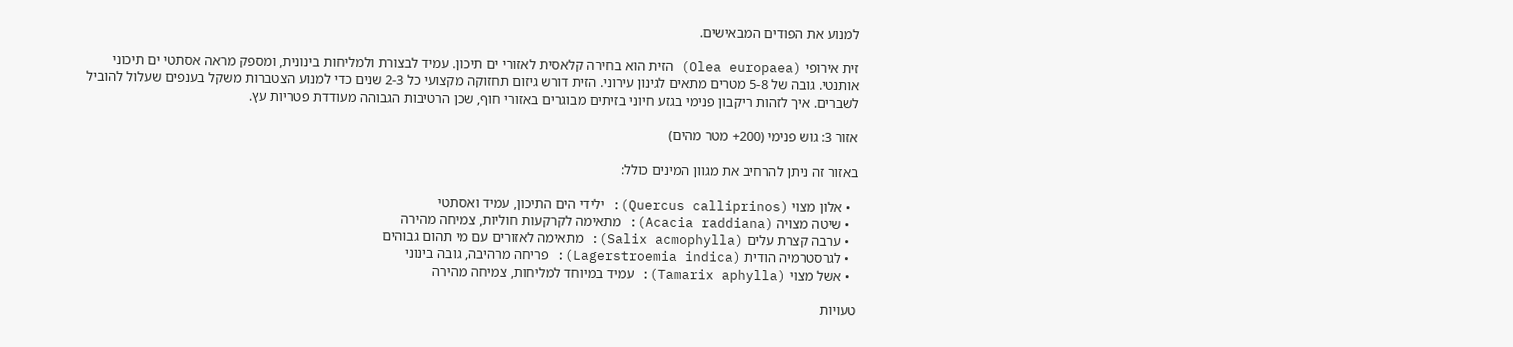למנוע את הפודים המבאישים.

זית אירופי (Olea europaea) הזית הוא בחירה קלאסית לאזורי ים תיכון. עמיד לבצורת ולמליחות בינונית, ומספק מראה אסתטי ים תיכוני אותנטי. גובה של 5-8 מטרים מתאים לגינון עירוני. הזית דורש גיזום תחזוקה מקצועי כל 2-3 שנים כדי למנוע הצטברות משקל בענפים שעלול להוביל לשברים. איך לזהות ריקבון פנימי בגזע חיוני בזיתים מבוגרים באזורי חוף, שכן הרטיבות הגבוהה מעודדת פטריות עץ.

אזור 3: גוש פנימי (200+ מטר מהים)

באזור זה ניתן להרחיב את מגוון המינים כולל:

  • אלון מצוי (Quercus calliprinos): ילידי הים התיכון, עמיד ואסתטי
  • שיטה מצויה (Acacia raddiana): מתאימה לקרקעות חוליות, צמיחה מהירה
  • ערבה קצרת עלים (Salix acmophylla): מתאימה לאזורים עם מי תהום גבוהים
  • לגרסטרמיה הודית (Lagerstroemia indica): פריחה מרהיבה, גובה בינוני
  • אשל מצוי (Tamarix aphylla): עמיד במיוחד למליחות, צמיחה מהירה

טעויות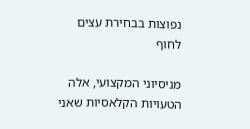נפוצות בבחירת עצים לחוף

מניסיוני המקצועי, אלה הטעויות הקלאסיות שאני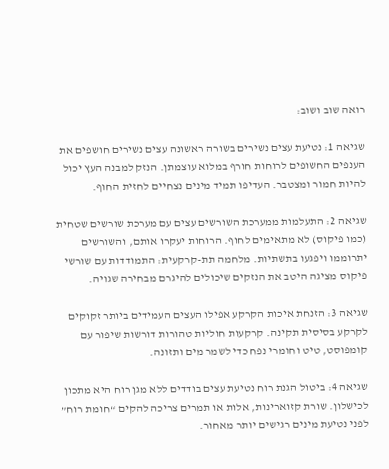רואה שוב ושוב:

שגיאה 1: נטיעת עצים נשירים בשורה ראשונה עצים נשירים חושפים את הענפים החשופים לרוחות חורף במלוא עוצמתן. הנזק למבנה העץ יכול להיות חמור ומצטבר. העדיפו תמיד מינים נצחיים לחזית החוף.

שגיאה 2: התעלמות ממערכת השורשים עצים עם מערכת שורשים שטחית (כמו פיקוס) לא מתאימים לחוף. הרוחות יעקרו אותם, והשורשים יתרוממו ויפגעו בתשתיות. מלחמה תת-קרקעית: התמודדות עם שורשי פיקוס מציגה היטב את הנזקים שיכולים להיגרם מבחירה שגויה.

שגיאה 3: הזנחת איכות הקרקע אפילו העצים העמידים ביותר זקוקים לקרקע בסיסית תקינה. קרקעות חוליות טהורות דורשות שיפור עם קומפוסט, טיט וחומרי נפח כדי לשמר מים ותזונה.

שגיאה 4: ביטול הגנת רוח נטיעת עצים בודדים ללא מגן רוח היא מתכון לכישלון. שורת קזוארינות, אלות או תמרים צריכה להקים “חומת רוח” לפני נטיעת מינים רגישים יותר מאחור.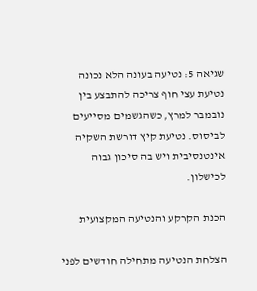שגיאה 5: נטיעה בעונה הלא נכונה נטיעת עצי חוף צריכה להתבצע בין נובמבר למרץ, כשהגשמים מסייעים לביסוס. נטיעת קיץ דורשת השקיה אינטנסיבית ויש בה סיכון גבוה לכישלון.

הכנת הקרקע והנטיעה המקצועית

הצלחת הנטיעה מתחילה חודשים לפני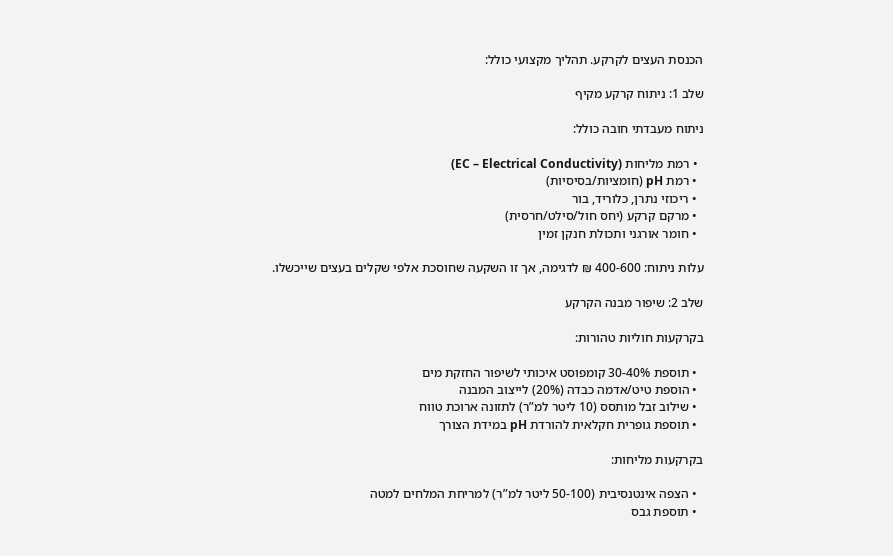הכנסת העצים לקרקע. תהליך מקצועי כולל:

שלב 1: ניתוח קרקע מקיף

ניתוח מעבדתי חובה כולל:

  • רמת מליחות (EC – Electrical Conductivity)
  • רמת pH (חומציות/בסיסיות)
  • ריכוזי נתרן, כלוריד, בור
  • מרקם קרקע (יחס חול/סילט/חרסית)
  • חומר אורגני ותכולת חנקן זמין

עלות ניתוח: 400-600 ₪ לדגימה, אך זו השקעה שחוסכת אלפי שקלים בעצים שייכשלו.

שלב 2: שיפור מבנה הקרקע

בקרקעות חוליות טהורות:

  • תוספת 30-40% קומפוסט איכותי לשיפור החזקת מים
  • הוספת טיט/אדמה כבדה (20%) לייצוב המבנה
  • שילוב זבל מותסס (10 ליטר למ”ר) לתזונה ארוכת טווח
  • תוספת גופרית חקלאית להורדת pH במידת הצורך

בקרקעות מליחות:

  • הצפה אינטנסיבית (50-100 ליטר למ”ר) למריחת המלחים למטה
  • תוספת גבס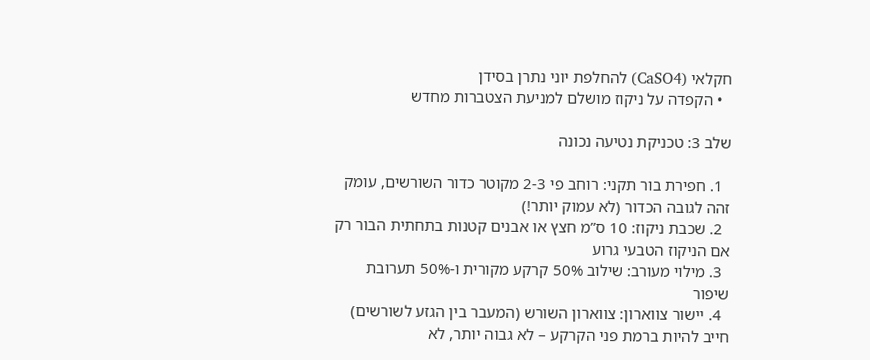חקלאי (CaSO4) להחלפת יוני נתרן בסידן
  • הקפדה על ניקוז מושלם למניעת הצטברות מחדש

שלב 3: טכניקת נטיעה נכונה

  1. חפירת בור תקני: רוחב פי 2-3 מקוטר כדור השורשים, עומק זהה לגובה הכדור (לא עמוק יותר!)
  2. שכבת ניקוז: 10 ס”מ חצץ או אבנים קטנות בתחתית הבור רק אם הניקוז הטבעי גרוע
  3. מילוי מעורב: שילוב 50% קרקע מקורית ו-50% תערובת שיפור
  4. יישור צווארון: צווארון השורש (המעבר בין הגזע לשורשים) חייב להיות ברמת פני הקרקע – לא גבוה יותר, לא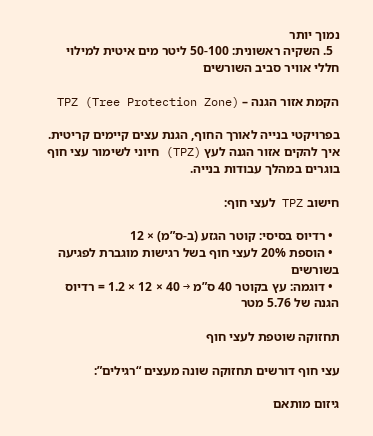נמוך יותר
  5. השקיה ראשונית: 50-100 ליטר מים איטית למילוי חללי אוויר סביב השורשים

הקמת אזור הגנה – TPZ (Tree Protection Zone)

בפרויקטי בנייה לאורך החוף, הגנת עצים קיימים קריטית. איך להקים אזור הגנה לעץ (TPZ) חיוני לשימור עצי חוף בוגרים במהלך עבודות בנייה.

חישוב TPZ לעצי חוף:

  • רדיוס בסיסי: קוטר הגזע (ב-ס”מ) × 12
  • הוספת 20% לעצי חוף בשל רגישות מוגברת לפגיעה בשורשים
  • דוגמה: עץ בקוטר 40 ס”מ → 40 × 12 × 1.2 = רדיוס הגנה של 5.76 מטר

תחזוקה שוטפת לעצי חוף

עצי חוף דורשים תחזוקה שונה מעצים “רגילים”:

גיזום מותאם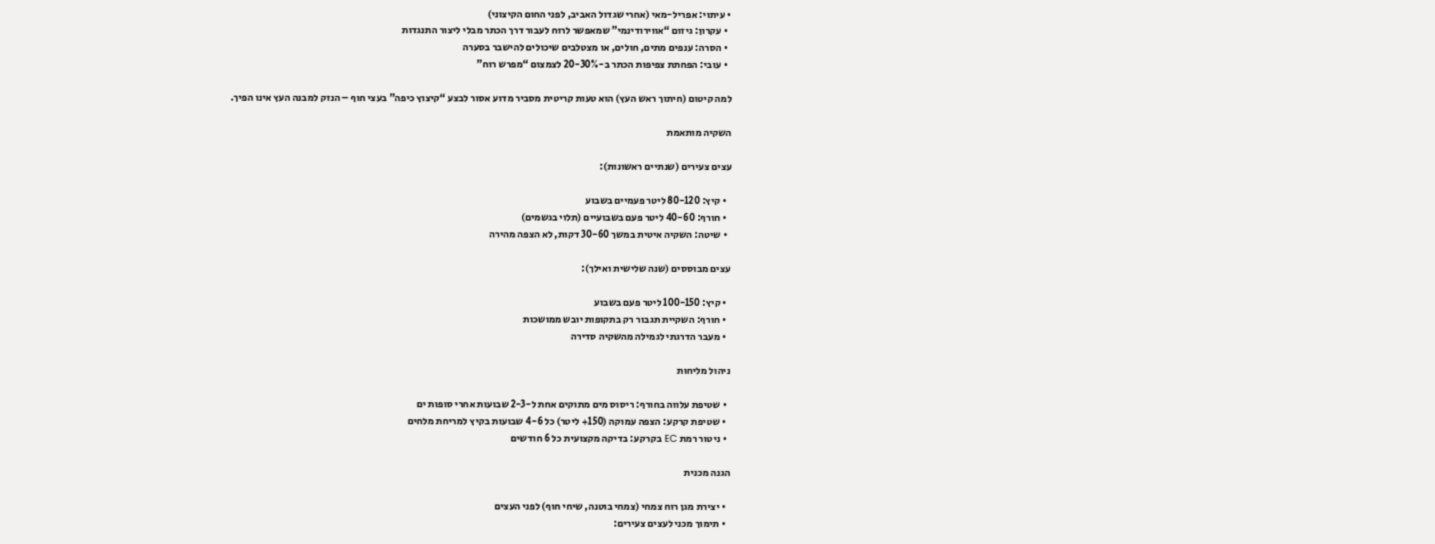• עיתוי: אפריל-מאי (אחרי שגדול האביב, לפני החום הקיצוני)
  • עקרון: גיזום “אווירודינמי” שמאפשר לרוח לעבור דרך הכתר מבלי ליצור התנגדות
  • הסרה: ענפים מתים, חולים, או מצטלבים שיכולים להישבר בסערה
  • עובי: הפחתת צפיפות הכתר ב-20-30% לצמצום “מפרש רוח”

למה קיטום (חיתוך ראש העץ) הוא טעות קריטית מסביר מדוע אסור לבצע “קיצוץ כיפה” בעצי חוף – הנזק למבנה העץ אינו הפיך.

השקיה מותאמת

עצים צעירים (שנתיים ראשונות):

  • קיץ: 80-120 ליטר פעמיים בשבוע
  • חורף: 40-60 ליטר פעם בשבועיים (תלוי בגשמים)
  • שיטה: השקיה איטית במשך 30-60 דקות, לא הצפה מהירה

עצים מבוססים (שנה שלישית ואילך):

  • קיץ: 100-150 ליטר פעם בשבוע
  • חורף: השקיית תגבור רק בתקופות יובש ממושכות
  • מעבר הדרגתי לגמילה מהשקיה סדירה

ניהול מליחות

  • שטיפת עלווה בחורף: ריסוס מים מתוקים אחת ל-2-3 שבועות אחרי סופות ים
  • שטיפת קרקע: הצפה עמוקה (150+ ליטר) כל 4-6 שבועות בקיץ למריחת מלחים
  • ניטור רמת EC בקרקע: בדיקה מקצועית כל 6 חודשים

הגנה מכנית

  • יצירת מגן רוח צמחי (צמחי בוטנה, שיחי חוף) לפני העצים
  • תימוך מכני לעצים צעירים: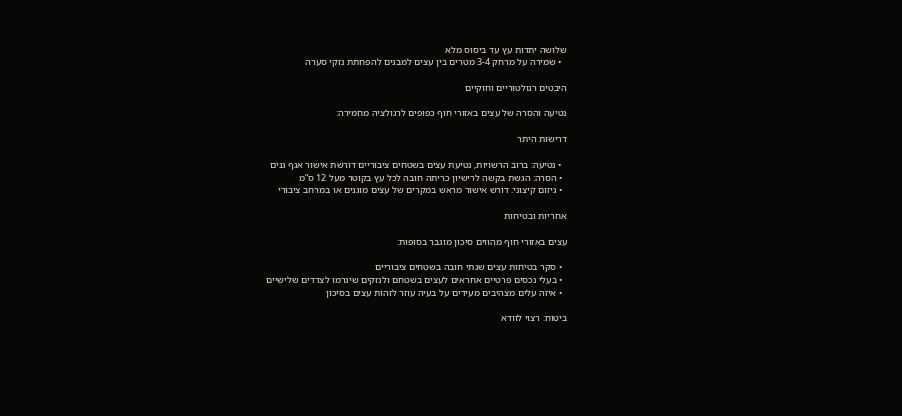שלושה יתדות עץ עד ביסוס מלא
  • שמירה על מרחק 3-4 מטרים בין עצים למבנים להפחתת נזקי סערה

היבטים רגולטוריים וחוקיים

נטיעה והסרה של עצים באזורי חוף כפופים לרגולציה מחמירה:

דרישות היתר

  • נטיעה: ברוב הרשויות, נטיעת עצים בשטחים ציבוריים דורשת אישור אגף גנים
  • הסרה: הגשת בקשה לרישיון כריתה חובה לכל עץ בקוטר מעל 12 ס”מ
  • גיזום קיצוני: דורש אישור מראש במקרים של עצים מוגנים או במרחב ציבורי

אחריות ובטיחות

עצים באזורי חוף מהווים סיכון מוגבר בסופות:

  • סקר בטיחות עצים שנתי חובה בשטחים ציבוריים
  • בעלי נכסים פרטיים אחראים לעצים בשטחם ולנזקים שיגרמו לצדדים שלישיים
  • איזה עלים מצהיבים מעידים על בעיה עוזר לזהות עצים בסיכון

ביטוח: רצוי לוודא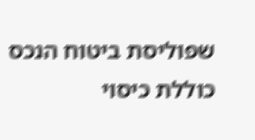שפוליסת ביטוח הנכס כוללת כיסוי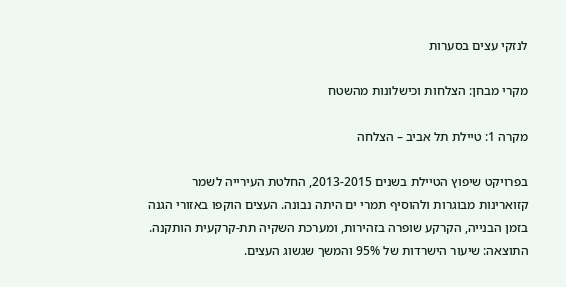לנזקי עצים בסערות

מקרי מבחן: הצלחות וכישלונות מהשטח

מקרה 1: טיילת תל אביב – הצלחה

בפרויקט שיפוץ הטיילת בשנים 2013-2015, החלטת העירייה לשמר קזוארינות מבוגרות ולהוסיף תמרי ים היתה נבונה. העצים הוקפו באזורי הגנה בזמן הבנייה, הקרקע שופרה בזהירות, ומערכת השקיה תת-קרקעית הותקנה. התוצאה: שיעור הישרדות של 95% והמשך שגשוג העצים.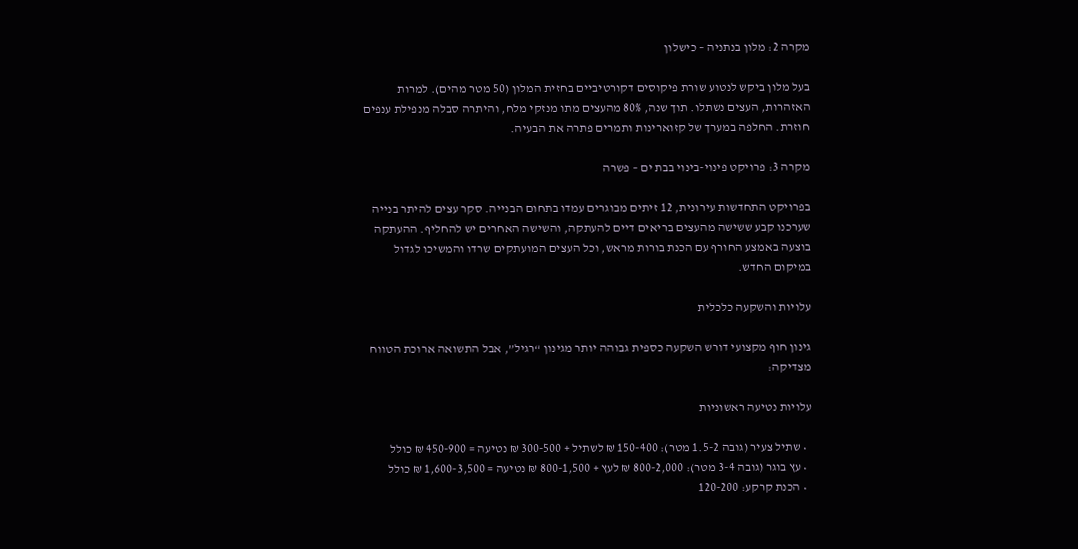מקרה 2: מלון בנתניה – כישלון

בעל מלון ביקש לנטוע שורת פיקוסים דקורטיביים בחזית המלון (50 מטר מהים). למרות האזהרות, העצים נשתלו. תוך שנה, 80% מהעצים מתו מנזקי מלח, והיתרה סבלה מנפילת ענפים חוזרת. החלפה במערך של קזוארינות ותמרים פתרה את הבעיה.

מקרה 3: פרויקט פינוי-בינוי בבת ים – פשרה

בפרויקט התחדשות עירונית, 12 זיתים מבוגרים עמדו בתחום הבנייה. סקר עצים להיתר בנייה שערכנו קבע ששישה מהעצים בריאים דיים להעתקה, והשישה האחרים יש להחליף. ההעתקה בוצעה באמצע החורף עם הכנת בורות מראש, וכל העצים המועתקים שרדו והמשיכו לגדול במיקום החדש.

עלויות והשקעה כלכלית

גינון חוף מקצועי דורש השקעה כספית גבוהה יותר מגינון “רגיל”, אבל התשואה ארוכת הטווח מצדיקה:

עלויות נטיעה ראשוניות

  • שתיל צעיר (גובה 1.5-2 מטר): 150-400 ₪ לשתיל + 300-500 ₪ נטיעה = 450-900 ₪ כולל
  • עץ בוגר (גובה 3-4 מטר): 800-2,000 ₪ לעץ + 800-1,500 ₪ נטיעה = 1,600-3,500 ₪ כולל
  • הכנת קרקע: 120-200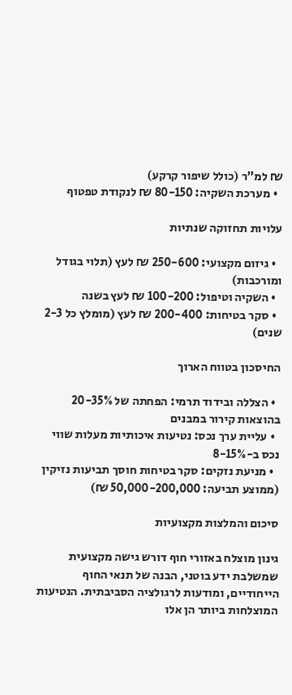₪ למ”ר (כולל שיפור קרקע)
  • מערכת השקיה: 80-150 ₪ לנקודת טפטוף

עלויות תחזוקה שנתיות

  • גיזום מקצועי: 250-600 ₪ לעץ (תלוי בגודל ומורכבות)
  • השקיה וטיפול: 100-200 ₪ לעץ בשנה
  • סקר בטיחות: 200-400 ₪ לעץ (מומלץ כל 2-3 שנים)

החיסכון בטווח הארוך

  • הצללה ובידוד תרמי: הפחתה של 20-35% בהוצאות קירור במבנים
  • עליית ערך נכס: נטיעות איכותיות מעלות שווי נכס ב-8-15%
  • מניעת נזקים: סקר בטיחות חוסך תביעות נזיקין (ממוצע תביעה: 50,000-200,000 ₪)

סיכום והמלצות מקצועיות

גינון מוצלח באזורי חוף דורש גישה מקצועית שמשלבת ידע בוטני, הבנה של תנאי החוף הייחודיים, ומודעות לרגולציה הסביבתית. הנטיעות המוצלחות ביותר הן אלו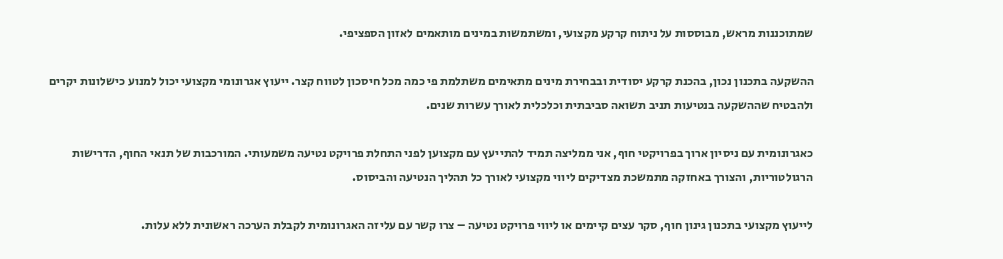שמתוכננות מראש, מבוססות על ניתוח קרקע מקצועי, ומשתמשות במינים מותאמים לאזון הספציפי.

ההשקעה בתכנון נכון, בהכנת קרקע יסודית ובבחירת מינים מתאימים משתלמת פי כמה מכל חיסכון לטווח קצר. ייעוץ אגרונומי מקצועי יכול למנוע כישלונות יקרים ולהבטיח שההשקעה בנטיעות תניב תשואה סביבתית וכלכלית לאורך עשרות שנים.

כאגרונומית עם ניסיון ארוך בפרויקטי חוף, אני ממליצה תמיד להתייעץ עם מקצוען לפני התחלת פרויקט נטיעה משמעותי. המורכבות של תנאי החוף, הדרישות הרגולטוריות, והצורך באחזקה מתמשכת מצדיקים ליווי מקצועי לאורך כל תהליך הנטיעה והביסוס.

לייעוץ מקצועי בתכנון גינון חוף, סקר עצים קיימים או ליווי פרויקט נטיעה – צרו קשר עם עליזה האגרונומית לקבלת הערכה ראשונית ללא עלות.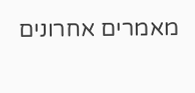מאמרים אחרונים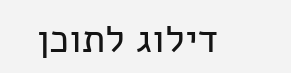דילוג לתוכן